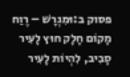פסוק ב:וּמִגְרָשׁ – רֶוַח מָקוֹם חָלָק חוּץ לָעִיר סָבִיב, לִהְיוֹת לָעִיר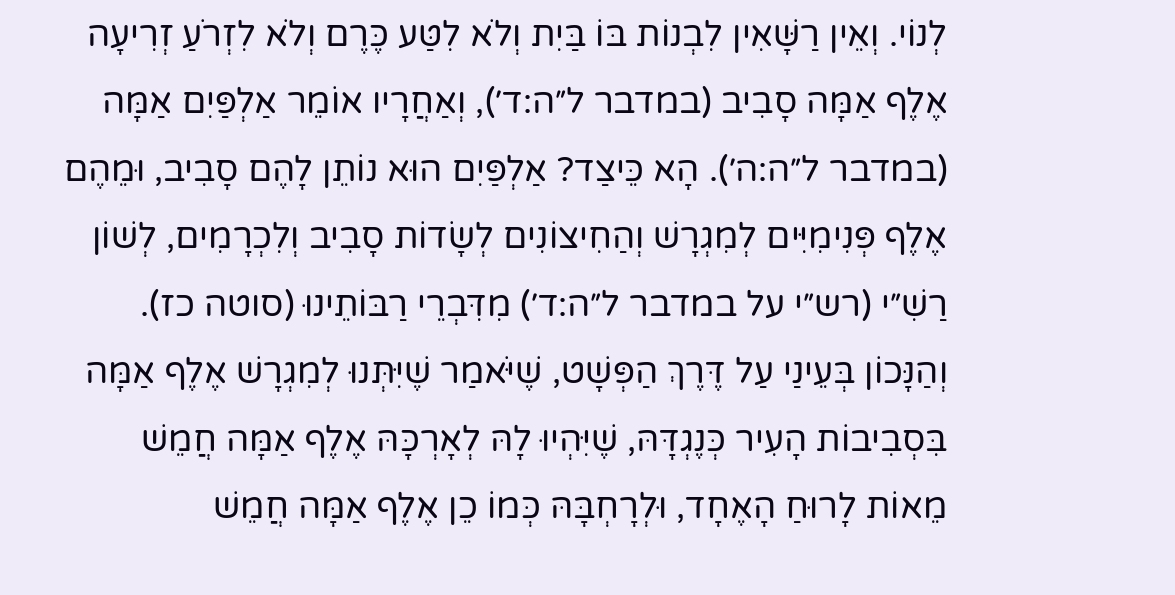לְנוֹי. וְאֵין רַשָּׁאִין לִבְנוֹת בּוֹ בַּיִת וְלֹא לִטַּע כֶּרֶם וְלֹא לִזְרֹעַ זְרִיעָה אֶלֶף אַמָּה סָבִיב (במדבר ל״ה:ד׳), וְאַחֲרָיו אוֹמֵר אַלְפַּיִם אַמָּה (במדבר ל״ה:ה׳). הָא כֵּיצַד? אַלְפַּיִם הוּא נוֹתֵן לָהֶם סָבִיב, וּמֵהֶם אֶלֶף פְּנִימִיִּים לְמִגְרָשׁ וְהַחִיצוֹנִים לְשָׂדוֹת סָבִיב וְלִכְרָמִים, לְשׁוֹן רַשִׁ״י (רש״י על במדבר ל״ה:ד׳) מִדִּבְרֵי רַבּוֹתֵינוּ (סוטה כז). וְהַנָּכוֹן בְּעֵינַי עַל דֶּרֶךְ הַפְּשָׁט, שֶׁיֹּאמַר שֶׁיִּתְּנוּ לְמִגְרָשׁ אֶלֶף אַמָּה בִּסְבִיבוֹת הָעִיר כְּנֶגְדָּהּ, שֶׁיִּהְיוּ לָהּ לְאָרְכָּהּ אֶלֶף אַמָּה חֲמֵשׁ מֵאוֹת לָרוּחַ הָאֶחָד, וּלְרָחְבָּהּ כְּמוֹ כֵן אֶלֶף אַמָּה חֲמֵשׁ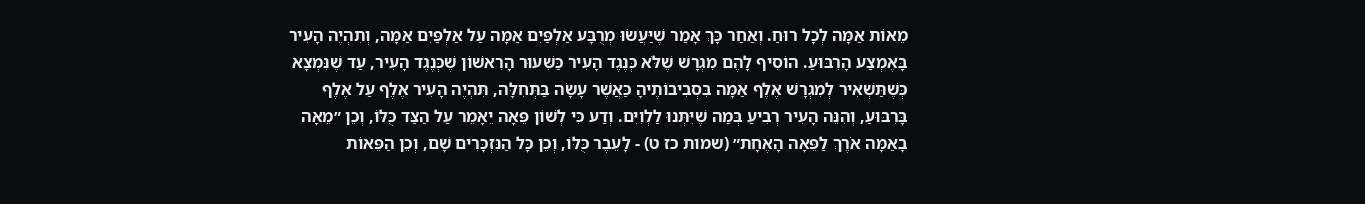מֵאוֹת אַמָּה לְכָל רוּחַ. וְאַחַר כָּךְ אָמַר שֶׁיַּעֲשׂוּ מְרֻבָּע אַלְפַּיִם אַמָּה עַל אַלְפַּיִם אַמָּה, וְתִהְיֶה הָעִיר בָּאֶמְצַע הָרִבּוּעַ. הוֹסִיף לָהֶם מִגְרָשׁ שֶׁלֹּא כְּנֶגֶד הָעִיר כַּשִּׁעוּר הָרִאשׁוֹן שֶׁכְּנֶגֶד הָעִיר, עַד שֶׁנִּמְצָא כְּשֶׁתַּשְׁאִיר לְמִגְרָשׁ אֶלֶף אַמָּה בִּסְבִיבוֹתֶיהָ כַּאֲשֶׁר עָשָׂה בַּתְּחִלָּה, תִּהְיֶה הָעִיר אֶלֶף עַל אֶלֶף בָּרִבּוּעַ, וְהִנֵּה הָעִיר רְבִיעַ בְּמַה שֶׁיִּתְּנוּ לַלְוִיִּם. וְדַע כִּי לְשׁוֹן פֵּאָה יֵאָמֵר עַל הַצַּד כֻּלּוֹ, וְכֵן ״מֵאָה בָאַמָּה אֹרֶךְ לַפֵּאָה הָאֶחָת״ (שמות כז ט) - לָעֵבֶר כֻּלּוֹ, וְכֵן כָּל הַנִּזְכָּרִים שָׁם, וְכֵן הַפֵּאוֹת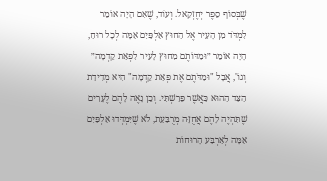שֶׁבְּסוֹף סֵפֶר יְחֶזְקֵאל. וְעוֹד, שֶׁאִם הָיָה אוֹמֵר לִמְדֹּד מִן הָעִיר אֶל הַחוּץ אַלְפַּיִם אַמָּה לְכָל רוּחַ, הָיָה אוֹמֵר ״וּמַדּוֹתֶם מִחוּץ לָעִיר לִפְאַת קֵדְמָה״ וְגוֹ', אֲבָל "וּמַדֹּתֶם אֶת פְּאַת קֵדְמָה" הִיא מְדִידַת הַצַּד הַהוּא כַּאֲשֶׁר פֵּרַשְׁתִּי. וְכֵן נָאֶה לָהֶם לֶעָרִים שֶׁתִּהְיֶה לָהֶם אֲחֻזָּה מְרֻבַּעַת, לֹא שֶׁיִּמְדְּדוּ אַלְפַּיִם אַמָּה לְאַרְבַּע הָרוּחוֹת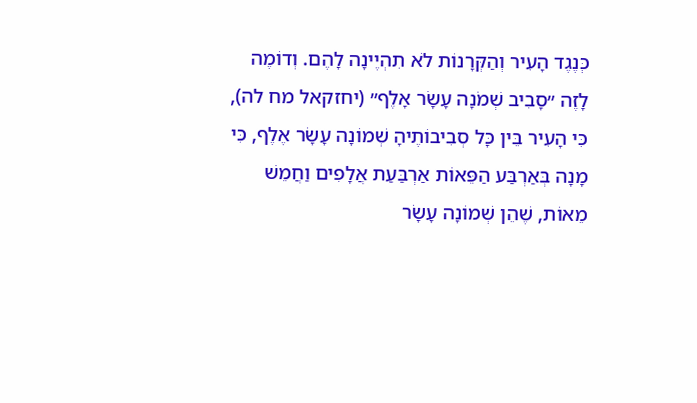כְּנֶגֶד הָעִיר וְהַקְּרָנוֹת לֹא תִהְיֶינָה לָהֶם. וְדוֹמֶה לָזֶה ״סָבִיב שְׁמֹנָה עָשָׂר אָלֶף״ (יחזקאל מח לה), כִּי הָעִיר בֵּין כָּל סְבִיבוֹתֶיהָ שְׁמוֹנָה עָשָׂר אֶלֶף, כִּי מָנָה בְּאַרְבַּע הַפֵּאוֹת אַרְבַּעַת אֲלָפִים וַחֲמֵשׁ מֵאוֹת, שֶׁהֵן שְׁמוֹנָה עָשָׂר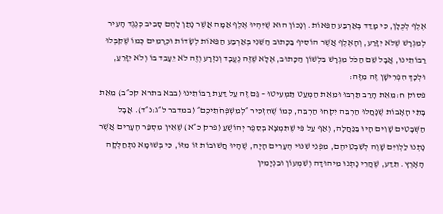אֶלֶף לְכֻלָּן, כִּי מָדַד בְּאַרְבַּע הַפֵּאוֹת. וְנָכוֹן הוּא שֶׁיִּהְיוּ אֶלֶף אַמָּה אֲשֶׁר נָתַן לָהֶם סָבִיב כְּנֶגֶד הָעִיר לְמִגְרָשׁ שֶׁלֹּא יִזָּרַע, וְהָאֶלֶף אֲשֶׁר הוֹסִיף בַּכָּתוּב הַשֵּׁנִי בְּאַרְבַּע הַפֵּאוֹת לְשָׂדוֹת וּכְרָמִים כְּמוֹ שֶׁקִּבְּלוּ רַבּוֹתֵינוּ, אֲבָל שֵׁם הַכֹּל מִגְרָשׁ בִּלְשׁוֹן הַכָּתוּב, אֶלָּא שֶׁזֶּה נֶעֱבָד וְנִזְרָע וְזֶה לֹא יֵעָבֵד בּוֹ וְלֹא יִזָּרֵעַ, וּלְכָךְ הִפְרִישָׁן זֶה מִזֶּה:
פסוק ח:מֵאֵת הָרַב תַּרְבּוּ וּמֵאֵת הַמְעַט תַּמְעִיטוּ – גַּם זֶה עַל דַּעַת רַבּוֹתֵינוּ (בבא בתרא קכ״ב) מֵאֵת בָּתֵּי הָאָבוֹת שֶׁנָּחֲלוּ הַרְבֵּה יִקְחוּ הַרְבֵּה, כְּמוֹ שֶׁהִזְכִּיר ״לְמִשְׁפְּחֹתֵיכֶם״ (במדבר ל״ג:נ״ד). אֲבָל הַשְּׁבָטִים שָׁוִים הָיוּ בַּנַּחֲלָה, וְאַף עַל פִּי שֶׁתִּמְצָא בְּסֵפֶר יְהוֹשֻׁעַ (פרק כ״א) שֶׁאֵין מִסְפַּר הֶעָרִים אֲשֶׁר נָתְנוּ לַלְוִיִּם שָׁוֶה לְשִׁבְטֵיהֶם, מִפְּנֵי שִׁנּוּי הֶעָרִים הָיָה, שֶׁהָיוּ חֲשׁוּבוֹת זוֹ מִזּוֹ, כִּי בְּשׁוּמָא נִתְחַלְּקָה הָאָרֶץ. תֵּדַע, שֶׁהֲרֵי נָתְנוּ מִיהוּדָה וְשִׁמְעוֹן וּבִנְיָמִין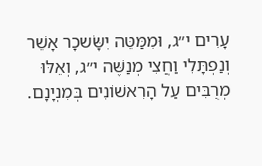עָרִים י״ג, וּמִמַּטֵּה יִשָּׂשכָר אָשֵׁר וְנַפְתָּלִי וַחֲצִי מְנַשֶּׁה י״ג, וְאֵלּוּ מְרֻבִּים עַל הָרִאשׁוֹנִים בְּמִנְיָנָם.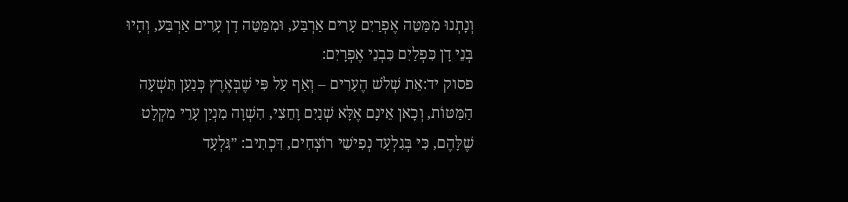וְנָתְנוּ מִמַּטֵּה אֶפְרַיִם עָרִים אַרְבַּע, וּמִמַּטֵּה דָן עָרִים אַרְבַּע, וְהָיוּ בְּנֵי דָן כִּפְלַיִם כִּבְנֵי אֶפְרָיִם:
פסוק יד:אֵת שְׁלֹשׁ הֶעָרִים – וְאַף עַל פִּי שֶׁבְּאֶרֶץ כְּנַעַן תִּשְׁעָה הַמַּטּוֹת, וְכָאן אֵינָם אֶלָּא שְׁנַיִם וָחֵצִי, הִשְׁוָה מִנְיַן עָרֵי מִקְלָט שֶׁלָּהֶם, כִּי בְּגִלְעָד נְפִישֵׁי רוֹצְחִים, דִּכְתִיב: ״גִּלְעָד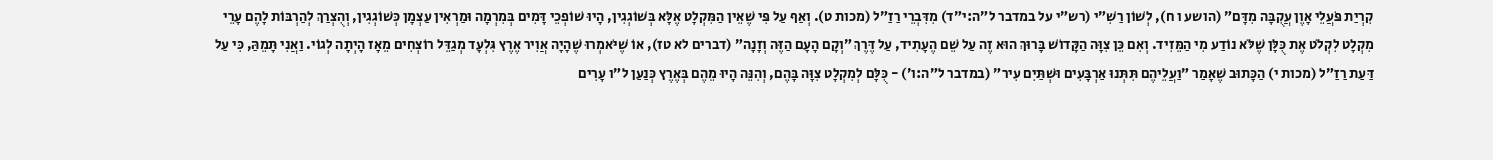קִרְיַת פֹּעֲלֵי אָוֶן עֲקֻבָּה מִדָּם״ (הושע ו ח), לְשׁוֹן רַשִׁ״י (רש״י על במדבר ל״ה:י״ד) מִדִּבְרֵי רַזַ״ל (מכות ט). וְאַף עַל פִּי שֶׁאֵין הַמִּקְלָט אֶלָּא בְּשׁוֹגְגִין, הָיוּ שׁוֹפְכֵי דָּמִים בְּמִרְמָה וּמַרְאִין עַצְמָן כְּשׁוֹגְגִין, וְהֻצְרַךְ לְהַרְבּוֹת לָהֶם עָרֵי מִקְלָט לִקְלֹט אֶת כֻּלָּן שֶׁלֹּא נוֹדַע מִי הַמֵּזִיד. וְאִם כֵּן צִוָּה הַקָּדוֹשׁ בָּרוּךְ הוּא זֶה עַל שֵׁם הֶעָתִיד, עַל דֶּרֶךְ ״וְקָם הָעָם הַזֶּה וְזָנָה״ (דברים לא טז), אוֹ שֶׁיֹּאמְרוּ שֶׁהָיָה אֲוִיר אֶרֶץ גִּלְעָד מְגַדֵּל רוֹצְחִים מֵאָז הָיְתָה לְגוֹי. וַאֲנִי תָּמֵהַּ, כִּי עַל דַּעַת רַזַ״ל (מכות י) הַכָּתוּב שֶׁאָמַר ״וַעֲלֵיהֶם תִּתְּנוּ אַרְבָּעִים וּשְׁתַּיִם עִיר״ (במדבר ל״ה:ו׳) - כֻּלָּם לְמִקְלָט צִוָּה בָּהֶם, וְהִנֵּה הָיוּ מֵהֶם בְּאֶרֶץ כְּנַעַן ל״ו עָרִים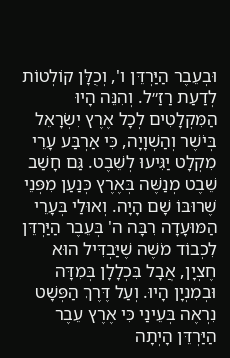וּבְעֵבֶר הַיַּרְדֵּן ו', וְכֻלָּן קוֹלְטוֹת לְדַעַת רַזַ״ל. וְהִנֵּה הָיוּ הַמִּקְלָטִים לְכָל אֶרֶץ יִשְׂרָאֵל בְּיֹשֶׁר וְהַשְׁוָיָה, כִּי אַרְבַּע עָרֵי מִקְלָט יַגִּיעוּ לְשֵׁבֶט. גַּם חָשַׁב שֵׁבֶט מְנַשֶּׁה בְּאֶרֶץ כְּנַעַן מִפְּנֵי שֶׁרוּבּוֹ שָׁם הָיָה. וְאוּלַי בְּעָרֵי הַמּוּעָדָה רִבָּה ה' בְּעֵבֶר הַיַּרְדֵּן לִכְבוֹד מֹשֶׁה שֶׁיַּבְדִּיל הוּא חֶצְיָן, אֲבָל בִּכְלָלָן בְּמִדָּה וּבְמִנְיָן הָיוּ. וְעַל דֶּרֶךְ הַפְּשָׁט נִרְאֶה בְּעֵינַי כִּי אֶרֶץ עֵבֶר הַיַּרְדֵּן הָיְתָה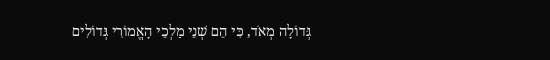גְּדוֹלָה מְאֹד, כִּי הֵם שְׁנֵי מַלְכֵי הָאֱמוֹרִי גְּדוֹלִים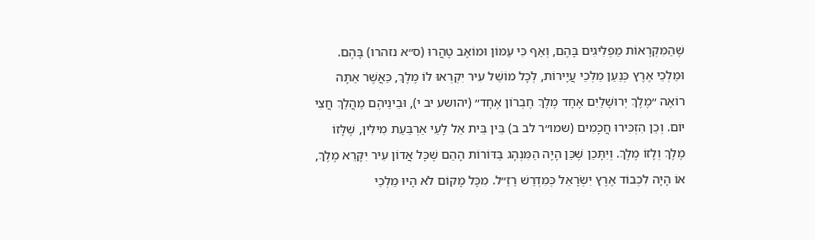שֶׁהַמִּקְרָאוֹת מַפְלִיגִים בָּהֶם, וְאַף כִּי עַמּוֹן וּמוֹאָב טָהֲרוּ (ס״א נזהרו) בָּהֶם. וּמַלְכֵי אֶרֶץ כְּנַעַן מַלְכֵי עֲיָירוֹת, לְכָל מוֹשֵׁל עִיר יִקְרְאוּ לוֹ מֶלֶךְ, כַּאֲשֶׁר אַתָּה רוֹאֶה ״מֶלֶךְ יְרוּשָׁלַיִם אֶחָד מֶלֶךְ חֶבְרוֹן אֶחָד״ (יהושע יב י), וּבֵינֵיהֶם מַהֲלַךְ חֲצִי יוֹם. וְכֵן הִזְכִּירוּ חֲכָמִים (שמו״ר לב ב) בֵּין בֵּית אֵל לָעַי אַרְבַּעַת מִילִין, שֶׁלָּזוֹ מֶלֶךְ וְלָזוֹ מֶלֶךְ. וְיִתָּכֵן שֶׁכֵּן הָיָה הַמִּנְהָג בַּדּוֹרוֹת הָהֵם שֶׁכָּל אֲדוֹן עִיר יִקָּרֵא מֶלֶךְ, אוֹ הָיָה לִכְבוֹד אֶרֶץ יִשְׂרָאֵל כְּמִדְרַשׁ רַזַ״ל. מִכָּל מָקוֹם לֹא הָיוּ מַלְכֵי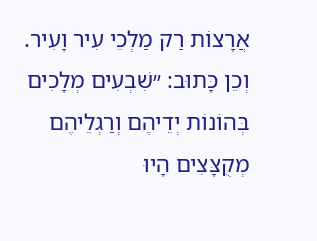אֲרָצוֹת רַק מַלְכֵי עִיר וָעִיר. וְכֵן כָּתוּב: ״שִׁבְעִים מְלָכִים בְּהוֹנוֹת יְדֵיהֶם וְרַגְלֵיהֶם מְקֻצָּצִים הָיוּ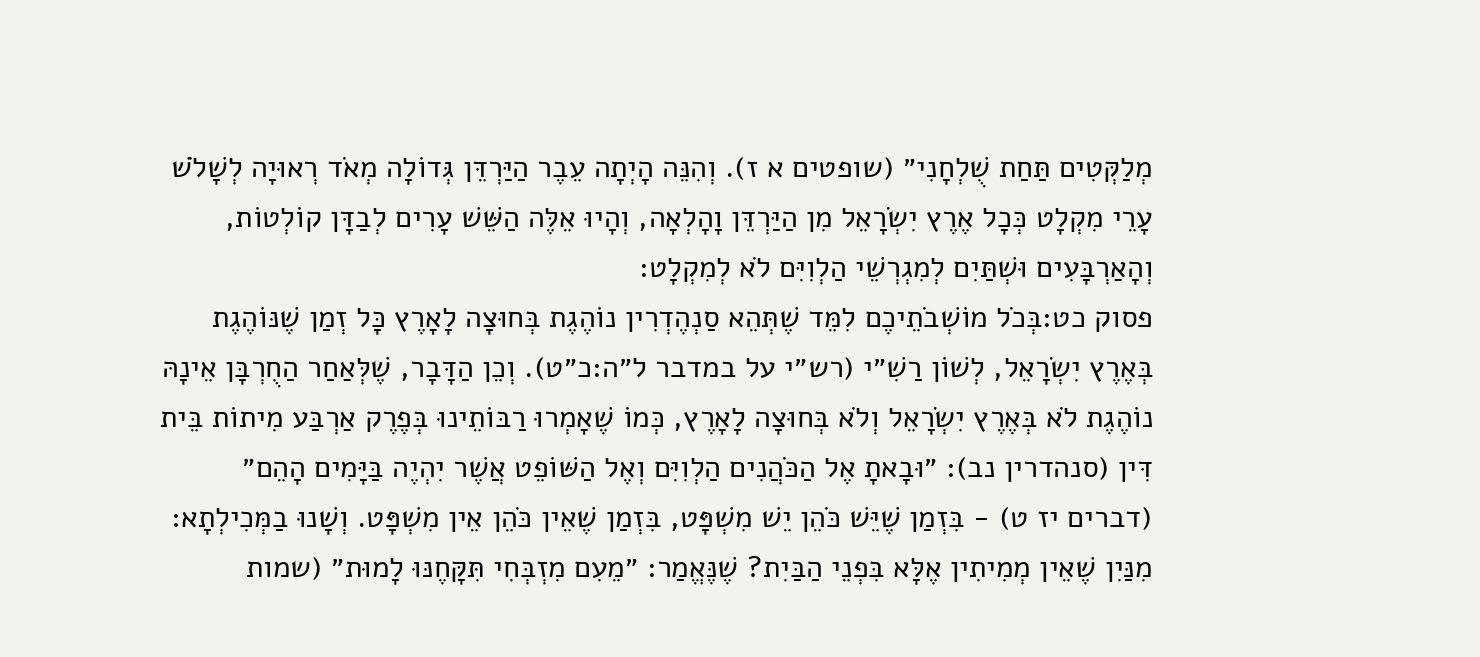מְלַקְּטִים תַּחַת שֻׁלְחָנִי״ (שופטים א ז). וְהִנֵּה הָיְתָה עֵבֶר הַיַּרְדֵּן גְּדוֹלָה מְאֹד רְאוּיָה לְשָׁלֹשׁ עָרֵי מִקְלָט כְּכָל אֶרֶץ יִשְׂרָאֵל מִן הַיַּרְדֵּן וָהָלְאָה, וְהָיוּ אֵלֶּה הַשֵּׁשׁ עָרִים לְבַדָּן קוֹלְטוֹת, וְהָאַרְבָּעִים וּשְׁתַּיִם לְמִגְרְשֵׁי הַלְוִיִּם לֹא לְמִקְלָט:
פסוק כט:בְּכֹל מוֹשְׁבֹתֵיכֶם לִמֵּד שֶׁתְּהֵא סַנְהֶדְרִין נוֹהֶגֶת בְּחוּצָה לָאָרֶץ כָּל זְמַן שֶׁנּוֹהֶגֶת בְּאֶרֶץ יִשְׂרָאֵל, לְשׁוֹן רַשִׁ״י (רש״י על במדבר ל״ה:כ״ט). וְכֵן הַדָּבָר, שֶׁלְּאַחַר הַחֻרְבָּן אֵינָהּ נוֹהֶגֶת לֹא בְּאֶרֶץ יִשְׂרָאֵל וְלֹא בְּחוּצָה לָאָרֶץ, כְּמוֹ שֶׁאָמְרוּ רַבּוֹתֵינוּ בְּפֶרֶק אַרְבַּע מִיתוֹת בֵּית דִּין (סנהדרין נב): ״וּבָאתָ אֶל הַכֹּהֲנִים הַלְוִיִּם וְאֶל הַשּׁוֹפֵט אֲשֶׁר יִהְיֶה בַּיָּמִים הָהֵם״ (דברים יז ט) - בִּזְמַן שֶׁיֵּשׁ כֹּהֵן יֵשׁ מִשְׁפָּט, בִּזְמַן שֶׁאֵין כֹּהֵן אֵין מִשְׁפָּט. וְשָׁנוּ בַמְּכִילְתָא: מִנַּיִן שֶׁאֵין מְמִיתִין אֶלָּא בִּפְנֵי הַבַּיִת? שֶׁנֶּאֱמַר: ״מֵעִם מִזְבְּחִי תִּקָּחֶנּוּ לָמוּת״ (שמות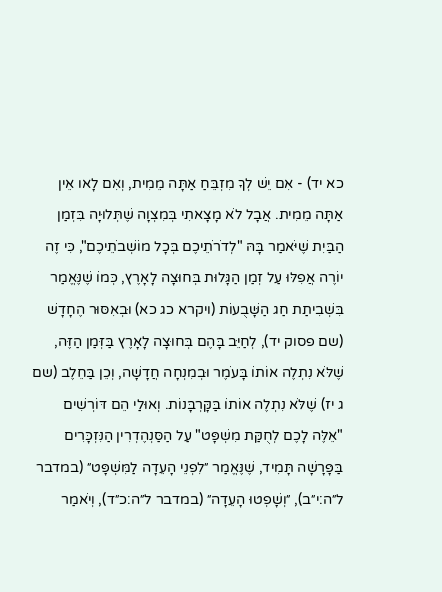כא יד) - אִם יֵשׁ לְךָ מִזְבֵּחַ אַתָּה מֵמִית, וְאִם לָאו אֵין אַתָּה מֵמִית. אֲבָל לֹא מָצָאתִי בְּמִצְוָה שֶׁתְּלוּיָה בִּזְמַן הַבַּיִת שֶׁיֹּאמַר בָּהּ "לְדֹרֹתֵיכֶם בְּכָל מוֹשְׁבֹתֵיכֶם", כִּי זֶה יוֹרֶה אֲפִלּוּ עַל זְמַן הַגָּלוּת בְּחוּצָה לָאָרֶץ, כְּמוֹ שֶׁנֶּאֱמַר בִּשְׁבִיתַת חַג הַשָּׁבֻעוֹת (ויקרא כג כא) וּבְאִסּוּר הֶחָדָשׁ (שם פסוק יד), לְחַיֵּב בָּהֶם בְּחוּצָה לָאָרֶץ בַּזְּמַן הַזֶּה, שֶׁלֹּא נִתְלֶה אוֹתוֹ בָּעֹמֶר וּבְמִנְחָה חֲדָשָׁה, וְכֵן בַּחֵלֶב (שם ג יז) שֶׁלֹּא נִתְלֶה אוֹתוֹ בַּקָּרְבָּנוֹת. וְאוּלַי הֵם דּוֹרְשִׁים "אֵלֶּה לָכֶם לְחֻקַּת מִשְׁפָּט" עַל הַסַּנְהֶדְרִין הַנִּזְכָּרִים בַּפָּרָשָׁה תָּמִיד, שֶׁנֶּאֱמַר ״לִפְנֵי הָעֵדָה לַמִּשְׁפָּט״ (במדבר ל״ה:י״ב), ״וְשָׁפְטוּ הָעֵדָה״ (במדבר ל״ה:כ״ד), וְיֹאמַר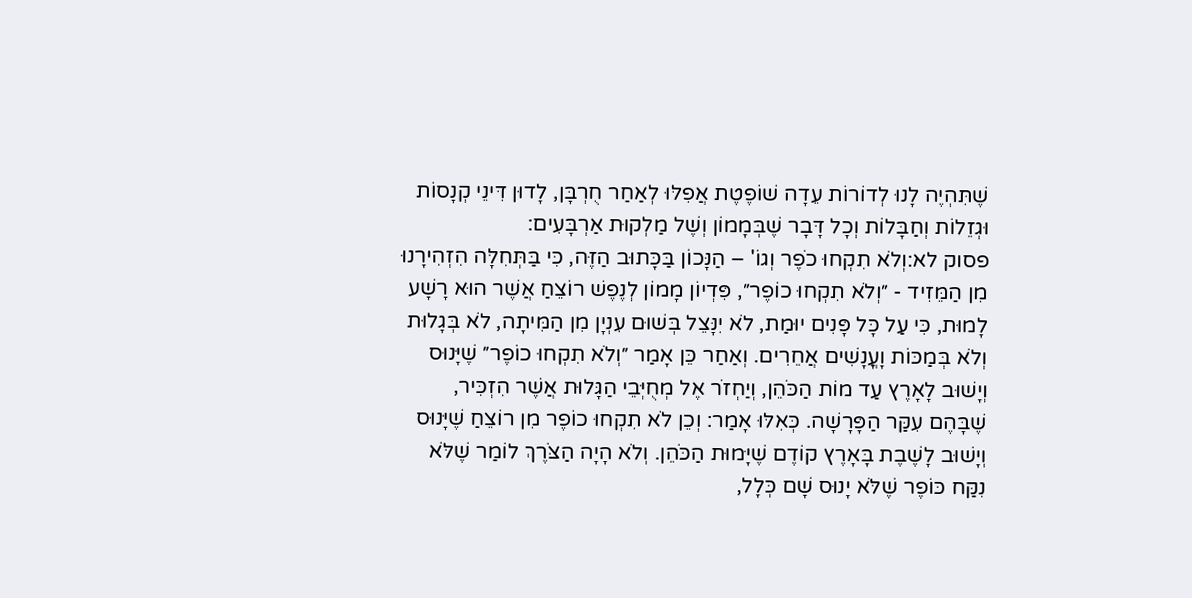שֶׁתִּהְיֶה לָנוּ לְדוֹרוֹת עֵדָה שׁוֹפֶטֶת אֲפִלּוּ לְאַחַר חֻרְבָּן, לָדוּן דִּינֵי קְנָסוֹת וּגְזֵלוֹת וְחַבָּלוֹת וְכָל דָּבָר שֶׁבְּמָמוֹן וְשֶׁל מַלְקוּת אַרְבָּעִים:
פסוק לא:וְלֹא תִקְחוּ כֹפֶר וְגוֹ' – הַנָּכוֹן בַּכָּתוּב הַזֶּה, כִּי בַּתְּחִלָּה הִזְהִירָנוּ מִן הַמֵּזִיד - ״וְלֹא תִקְחוּ כוֹפֶר״, פִּדְיוֹן מָמוֹן לְנֶפֶשׁ רוֹצֵחַ אֲשֶׁר הוּא רָשָׁע לָמוּת, כִּי עַל כָּל פָּנִים יוּמַת, לֹא יִנָּצֵל בְּשׁוּם עִנְיָן מִן הַמִּיתָה, לֹא בְּגָלוּת וְלֹא בְּמַכּוֹת וָעֳנָשִׁים אֲחֵרִים. וְאַחַר כֵּן אָמַר ״וְלֹא תִקְחוּ כוֹפֶר״ שֶׁיָּנוּס וְיָשׁוּב לָאָרֶץ עַד מוֹת הַכֹּהֵן, וְיַחְזֹר אֶל מְחֻיְּבֵי הַגָּלוּת אֲשֶׁר הִזְכִּיר, שֶׁבָּהֶם עִקַּר הַפָּרָשָׁה. כְּאִלּוּ אָמַר: וְכֵן לֹא תִקְחוּ כוֹפֶר מִן רוֹצֵחַ שֶׁיָּנוּס וְיָשׁוּב לָשֶׁבֶת בָּאָרֶץ קוֹדֶם שֶׁיָּמוּת הַכֹּהֵן. וְלֹא הָיָה הַצֹּרֶךְ לוֹמַר שֶׁלֹּא נִקַּח כּוֹפֶר שֶׁלֹּא יָנוּס שָׁם כְּלָל,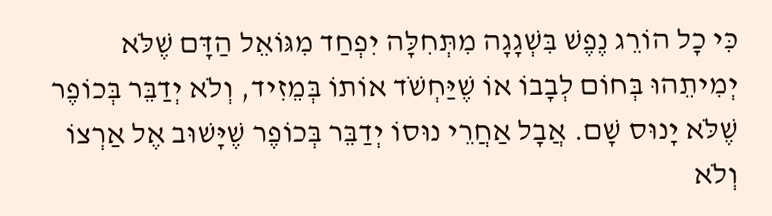כִּי כָל הוֹרֵג נֶפֶשׁ בִּשְׁגָגָה מִתְּחִלָּה יִפְחַד מִגּוֹאֵל הַדָּם שֶׁלֹּא יְמִיתֵהוּ בְּחוֹם לְבָבוֹ אוֹ שֶׁיַּחְשֹׁד אוֹתוֹ בְּמֵזִיד, וְלֹא יְדַבֵּר בְּכוֹפֶר שֶׁלֹּא יָנוּס שָׁם. אֲבָל אַחֲרֵי נוּסוֹ יְדַבֵּר בְּכוֹפֶר שֶׁיָּשׁוּב אֶל אַרְצוֹ וְלֹא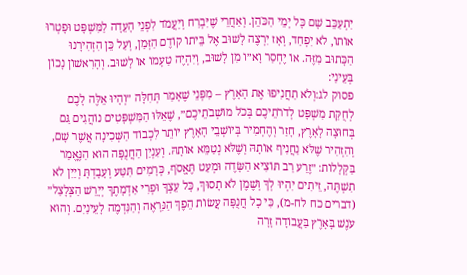יִתְעַכֵּב שָׁם כָּל יְמֵי הַכֹּהֵן. וְאַחֲרֵי שֶׁיִּבְרַח וְיַעֲמֹד לִפְנֵי הָעֵדָה לַמִּשְׁפָּט וּפָטְרוּ אוֹתוֹ, לֹא יִפְחַד, וְאָז יִרְצֶה לָשׁוּב אֶל בֵּיתוֹ קוֹדֶם הַזְּמַן, וְעַל כֵּן הִזְהִירָנוּ הַכָּתוּב מִזֶּה. אוֹ יֶחְסַר וָא״ו מִן לָשׁוּב, וְיִהְיֶה טַעְמוֹ אוֹ לָשׁוּב. וְהָרִאשׁוֹן נָכוֹן בְּעֵינַי:
פסוק לג:וְלֹא תַחֲנִיפוּ אֶת הָאָרֶץ – מִפְּנֵי שֶׁאָמַר תְּחִלָּה ״וְהָיוּ אֵלֶּה לָכֶם לְחֻקַּת מִשְׁפָּט לְדֹרֹתֵיכֶם בְּכֹל מוֹשְׁבֹתֵיכֶם״, שֶׁאֵלּוּ הַמִּשְׁפָּטִים נוֹהֲגִים גַּם בְּחוּצָה לָאָרֶץ, חָזַר וְהֶחְמִיר בְּיוֹשְׁבֵי הָאָרֶץ יוֹתֵר לִכְבוֹד הַשְּׁכִינָה אֲשֶׁר שָׁם, וְהִזְהִיר שֶׁלֹּא נַחֲנִיף אוֹתָהּ וְשֶׁלֹּא נְטַמֵּא אוֹתָהּ. וְעִנְיַן הַחֲנֻפָּה הוּא הַנֶּאֱמַר בַּקְּלָלוֹת: ״זֶרַע רַב תּוֹצִיא הַשָּׂדֶה וּמְעַט תֶּאֱסֹף, כְּרָמִים תִּטַּע וְעָבָדְתָּ וְיַיִן לֹא תִשְׁתֶּה, זֵיתִים יִהְיוּ לְךָ וְשֶׁמֶן לֹא תָסוּךְ, כָּל עֵצְךָ וּפְרִי אַדְמָתֶךָ יְיָרֵשׁ הַצְּלָצַל״ (דברים כח לח-מ), כִּי כָל חֲנֻפָּה עֲשׂוֹת הֵפֶךְ הַנִּרְאֶה וְהַנִּדְמֶה לָעֵינַיִם. וְהוּא עֹנֶשׁ בָּאָרֶץ בַּעֲבוֹדָה זָרָה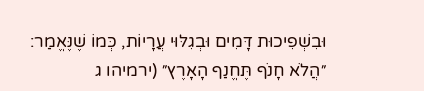וּבִשְׁפִיכוּת דָּמִים וּבְגִלּוּי עֲרָיוֹת, כְּמוֹ שֶׁנֶּאֱמַר: ״הֲלֹא חָנֹף תֶּחֱנַף הָאָרֶץ״ (ירמיהו ג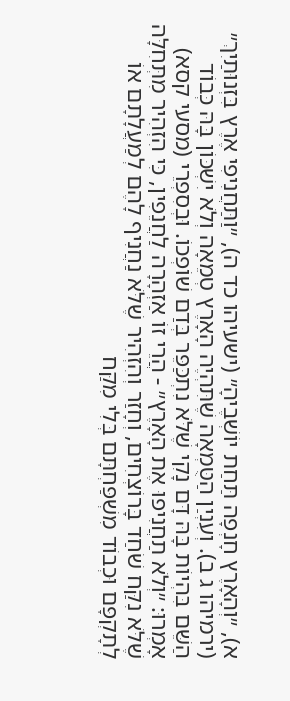א), ״וְהָאָרֶץ חָנְפָה תַּחַת יוֹשְׁבֶיהָ״ (ישעיהו כד ה), ״וַתַּחֲנִיפִי אֶרֶץ בִּזְנוּתַיִךְ״ (ירמיהו ג ב). וְעִנְיַן הַטֻּמְאָה שֶׁתִּהְיֶה הָאָרֶץ טְמֵאָה וְלֹא יִשְׁכּוֹן בָּהּ כְּבוֹד הַשֵּׁם בִּהְיוֹת בָּהּ דָּם נָקִי שֶׁלֹּא נִתְכַּפֵּר בְּדַם שׁוֹפְכוֹ. וּבְסִפְרֵי (מסעי קסא) אָמְרוּ: ״וְלֹא תַחֲנִיפוּ אֶת הָאָרֶץ״ - הֲרֵי זוֹ אַזְהָרָה לַחֲנֵפִין, כִּי הִזְהִיר מִתְּחִלָּה שֶׁלֹּא נִקַּח שֹׁחַד בָּרוֹצְחִים, וְחָזַר וְהִזְהִיר שֶׁלֹּא נַחֲנִיף לָהֶם לְמַעֲלָתָם אוֹ לְתָקְפָּם וּכְבוֹד מִשְׁפַּחְתָּם בְּלִי מִקַּח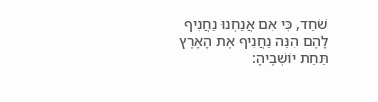שֹׁחַד, כִּי אִם אֲנַחְנוּ נַחֲנִיף לָהֶם הִנֵּה נַחֲנִיף אֶת הָאָרֶץ תַּחַת יוֹשְׁבֶיהָ: